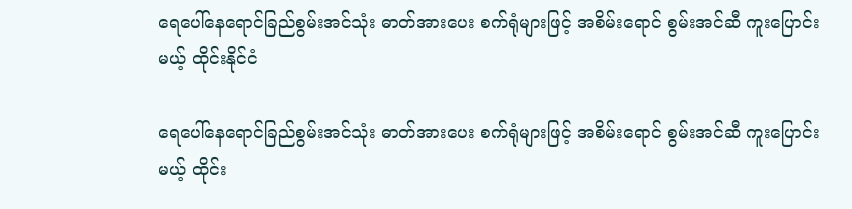ရေပေါ်နေရောင်ခြည်စွမ်းအင်သုံး ဓာတ်အားပေး စက်ရုံများဖြင့် အစိမ်းရောင် စွမ်းအင်ဆီ ကူးပြောင်းမယ့် ထိုင်းနိုင်ငံ

ရေပေါ်နေရောင်ခြည်စွမ်းအင်သုံး ဓာတ်အားပေး စက်ရုံများဖြင့် အစိမ်းရောင် စွမ်းအင်ဆီ ကူးပြောင်းမယ့် ထိုင်း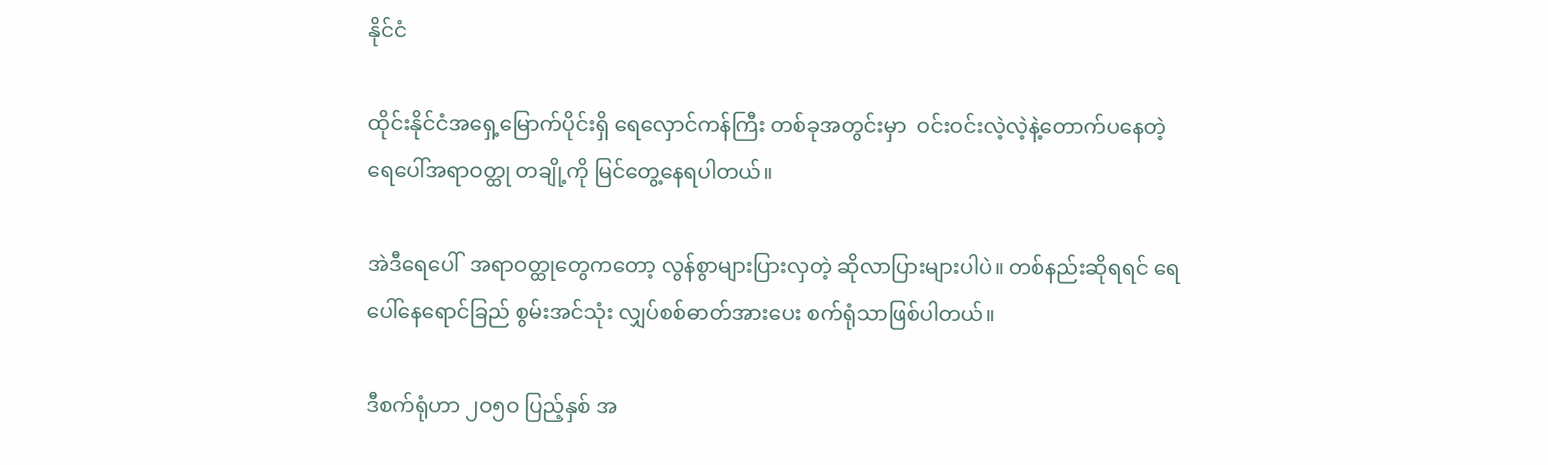နိုင်ငံ

ထိုင်းနိုင်ငံအရှေ့မြောက်ပိုင်းရှိ ရေလှောင်ကန်ကြီး တစ်ခုအတွင်းမှာ  ဝင်းဝင်းလဲ့လဲ့နဲ့တောက်ပနေတဲ့    ရေပေါ်အရာဝတ္ထု တချို့ကို မြင်တွေ့နေရပါတယ်။

အဲဒီရေပေါ်  အရာဝတ္ထုတွေကတော့ လွန်စွာများပြားလှတဲ့ ဆိုလာပြားများပါပဲ။ တစ်နည်းဆိုရရင် ရေပေါ်နေရောင်ခြည် စွမ်းအင်သုံး လျှပ်စစ်ဓာတ်အားပေး စက်ရုံသာဖြစ်ပါတယ်။

ဒီစက်ရုံဟာ ၂ဝ၅ဝ ပြည့်နှစ် အ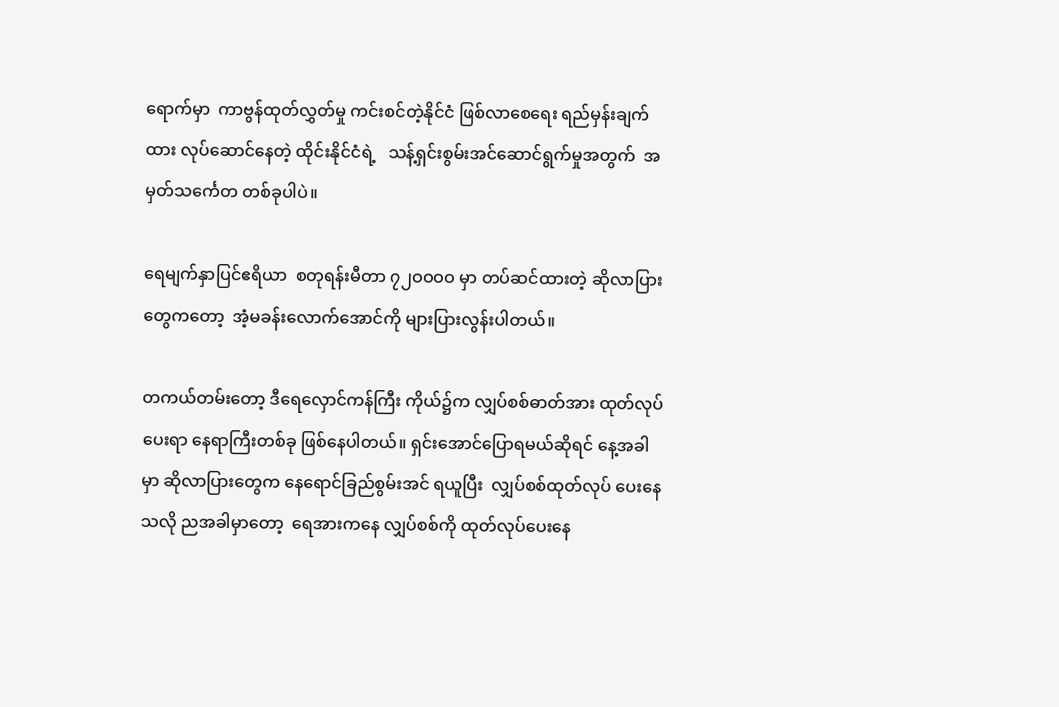ရောက်မှာ  ကာဗွန်ထုတ်လွှတ်မှု ကင်းစင်တဲ့နိုင်ငံ ဖြစ်လာစေရေး ရည်မှန်းချက်ထား လုပ်ဆောင်နေတဲ့ ထိုင်းနိုင်ငံရဲ့   သန့်ရှင်းစွမ်းအင်ဆောင်ရွက်မှုအတွက်  အမှတ်သင်္ကေတ တစ်ခုပါပဲ။

ရေမျက်နှာပြင်ဧရိယာ  စတုရန်းမီတာ ၇၂ဝဝဝဝ မှာ တပ်ဆင်ထားတဲ့ ဆိုလာပြားတွေကတော့  အံ့မခန်းလောက်အောင်ကို များပြားလွန်းပါတယ်။

တကယ်တမ်းတော့ ဒီရေလှောင်ကန်ကြီး ကိုယ်၌က လျှပ်စစ်ဓာတ်အား ထုတ်လုပ်ပေးရာ နေရာကြီးတစ်ခု ဖြစ်နေပါတယ်။ ရှင်းအောင်ပြောရမယ်ဆိုရင် နေ့အခါမှာ ဆိုလာပြားတွေက နေရောင်ခြည်စွမ်းအင် ရယူပြီး  လျှပ်စစ်ထုတ်လုပ် ပေးနေသလို ညအခါမှာတော့  ရေအားကနေ လျှပ်စစ်ကို ထုတ်လုပ်ပေးနေ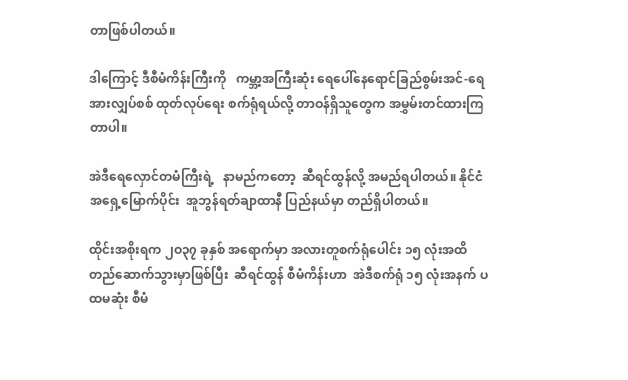တာဖြစ်ပါတယ်။

ဒါကြောင့် ဒီစီမံကိန်းကြီးကို   ကမ္ဘာ့အကြီးဆုံး ရေပေါ်နေရောင်ခြည်စွမ်းအင်-ရေအားလျှပ်စစ် ထုတ်လုပ်ရေး စက်ရုံရယ်လို့ တာဝန်ရှိသူတွေက အမွှမ်းတင်ထားကြတာပါ။

အဲဒီရေလှောင်တမံကြီးရဲ့   နာမည်ကတော့  ဆီရင်ထွန်လို့ အမည်ရပါတယ်။ နိုင်ငံအရှေ့မြောက်ပိုင်း  အူဘွန်ရတ်ချာထာနီ ပြည်နယ်မှာ တည်ရှိပါတယ်။

ထိုင်းအစိုးရက ၂ဝ၃၇ ခုနှစ် အရောက်မှာ အလားတူစက်ရုံပေါင်း ၁၅ လုံးအထိ တည်ဆောက်သွားမှာဖြစ်ပြီး  ဆီရင်ထွန် စီမံကိန်းဟာ  အဲဒီစက်ရုံ ၁၅ လုံးအနက် ပထမဆုံး စီမံ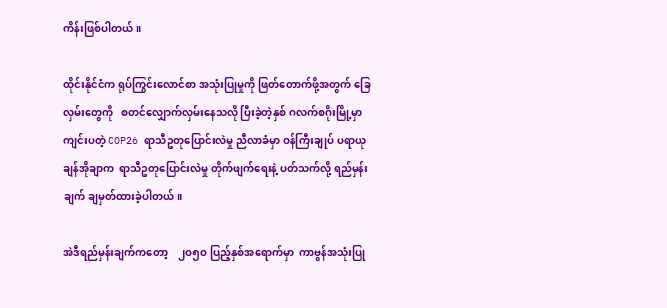ကိန်းဖြစ်ပါတယ်။

ထိုင်းနိုင်ငံက ရုပ်ကြွင်းလောင်စာ အသုံးပြုမှုကို ဖြတ်တောက်ဖို့အတွက် ခြေလှမ်းတွေကို   စတင်လျှောက်လှမ်းနေသလို ပြီးခဲ့တဲ့နှစ် ဂလက်စဂိုးမြို့မှာ ကျင်းပတဲ့ COP26 ရာသီဥတုပြောင်းလဲမှု ညီလာခံမှာ ဝန်ကြီးချုပ် ပရာယုချန်အိုချာက  ရာသီဥတုပြောင်းလဲမှု တိုက်ဖျက်ရေးနဲ့ ပတ်သက်လို့ ရည်မှန်းချက် ချမှတ်ထားခဲ့ပါတယ်။

အဲဒီရည်မှန်းချက်ကတော့    ၂ဝ၅ဝ ပြည့်နှစ်အရောက်မှာ  ကာဗွန်အသုံးပြု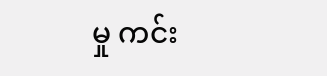မှု ကင်း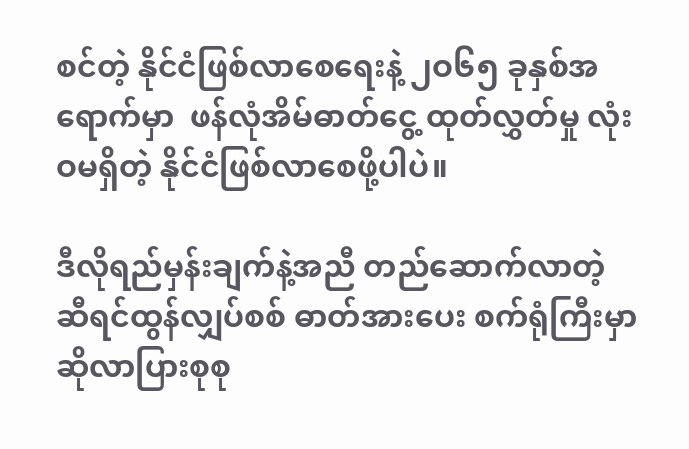စင်တဲ့ နိုင်ငံဖြစ်လာစေရေးနဲ့ ၂ဝ၆၅ ခုနှစ်အရောက်မှာ  ဖန်လုံအိမ်ဓာတ်ငွေ့ ထုတ်လွှတ်မှု လုံးဝမရှိတဲ့ နိုင်ငံဖြစ်လာစေဖို့ပါပဲ။

ဒီလိုရည်မှန်းချက်နဲ့အညီ တည်ဆောက်လာတဲ့  ဆီရင်ထွန်လျှပ်စစ် ဓာတ်အားပေး စက်ရုံကြီးမှာ ဆိုလာပြားစုစု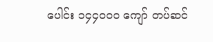ပေါင်း ၁၄၄ဝဝဝ ကျော် တပ်ဆင်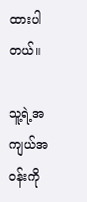ထားပါတယ်။

သူ့ရဲ့အကျယ်အဝန်းကို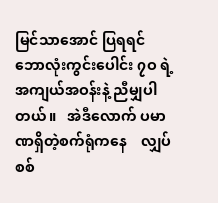မြင်သာအောင် ပြရရင် ဘောလုံးကွင်းပေါင်း ၇ဝ ရဲ့ အကျယ်အဝန်းနဲ့ ညီမျှပါတယ်။   အဲဒီလောက် ပမာဏရှိတဲ့စက်ရုံကနေ    လျှပ်စစ်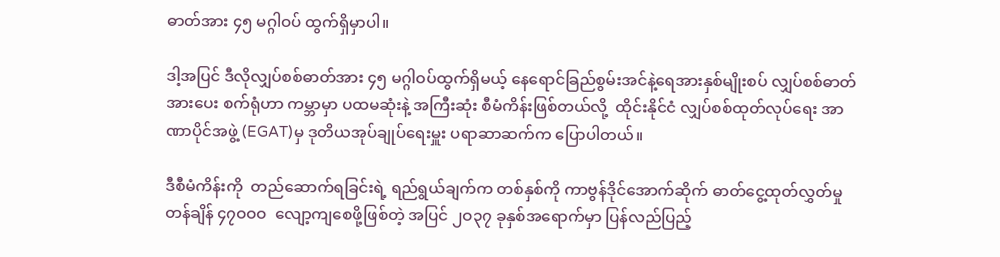ဓာတ်အား ၄၅ မဂ္ဂါဝပ် ထွက်ရှိမှာပါ။

ဒါ့အပြင် ဒီလိုလျှပ်စစ်ဓာတ်အား ၄၅ မဂ္ဂါဝပ်ထွက်ရှိမယ့် နေရောင်ခြည်စွမ်းအင်နဲ့ရေအားနှစ်မျိုးစပ် လျှပ်စစ်ဓာတ်အားပေး စက်ရုံဟာ ကမ္ဘာမှာ ပထမဆုံးနဲ့ အကြီးဆုံး စီမံကိန်းဖြစ်တယ်လို့  ထိုင်းနိုင်ငံ လျှပ်စစ်ထုတ်လုပ်ရေး အာဏာပိုင်အဖွဲ့ (EGAT)မှ ဒုတိယအုပ်ချုပ်ရေးမှူး ပရာဆာဆက်က ပြောပါတယ်။

ဒီစီမံကိန်းကို  တည်ဆောက်ရခြင်းရဲ့ ရည်ရွယ်ချက်က တစ်နှစ်ကို ကာဗွန်ဒိုင်အောက်ဆိုက် ဓာတ်ငွေ့ထုတ်လွှတ်မှု တန်ချိန် ၄၇ဝဝဝ  လျော့ကျစေဖို့ဖြစ်တဲ့ အပြင် ၂ဝ၃၇ ခုနှစ်အရောက်မှာ ပြန်လည်ပြည့်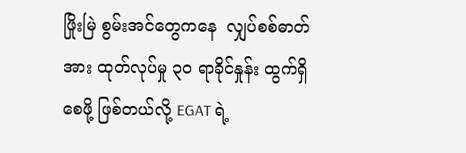ဖြိုးမြဲ စွမ်းအင်တွေကနေ  လျှပ်စစ်ဓာတ်အား ထုတ်လုပ်မှု ၃ဝ ရာခိုင်နှုန်း ထွက်ရှိစေဖို့ ဖြစ်တယ်လို့ EGAT ရဲ့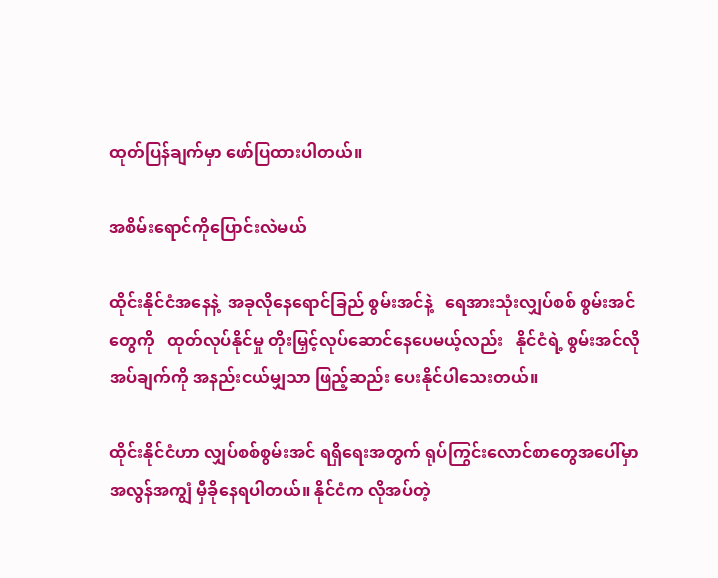ထုတ်ပြန်ချက်မှာ ဖော်ပြထားပါတယ်။

အစိမ်းရောင်ကိုပြောင်းလဲမယ်

ထိုင်းနိုင်ငံအနေနဲ့  အခုလိုနေရောင်ခြည် စွမ်းအင်နဲ့   ရေအားသုံးလျှပ်စစ် စွမ်းအင်တွေကို   ထုတ်လုပ်နိုင်မှု တိုးမြှင့်လုပ်ဆောင်နေပေမယ့်လည်း   နိုင်ငံရဲ့ စွမ်းအင်လိုအပ်ချက်ကို အနည်းငယ်မျှသာ ဖြည့်ဆည်း ပေးနိုင်ပါသေးတယ်။

ထိုင်းနိုင်ငံဟာ လျှပ်စစ်စွမ်းအင် ရရှိရေးအတွက် ရုပ်ကြွင်းလောင်စာတွေအပေါ်မှာ အလွန်အကျွံ မှီခိုနေရပါတယ်။ နိုင်ငံက လိုအပ်တဲ့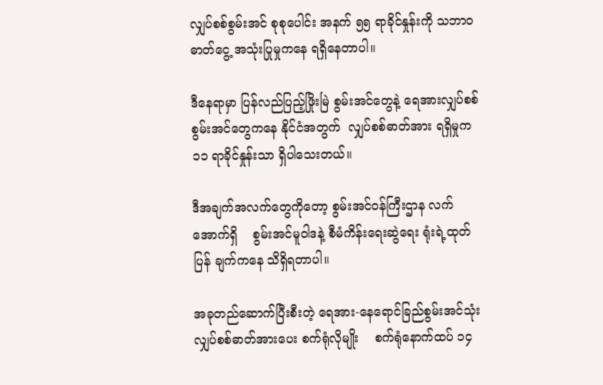လျှပ်စစ်စွမ်းအင် စုစုပေါင်း အနက် ၅၅ ရာခိုင်နှုန်းကို သဘာဝဓာတ်ငွေ့ အသုံးပြုမှုကနေ ရရှိနေတာပါ။

ဒီနေရာမှာ ပြန်လည်ပြည့်ဖြိုးမြဲ စွမ်းအင်တွေနဲ့ ရေအားလျှပ်စစ် စွမ်းအင်တွေကနေ နိုင်ငံအတွက်  လျှပ်စစ်ဓာတ်အား ရရှိမှုက ၁၁ ရာခိုင်နှုန်းသာ ရှိပါသေးတယ်။

ဒီအချက်အလက်တွေကိုတော့ စွမ်းအင်ဝန်ကြီးဌာန လက်အောက်ရှိ    စွမ်းအင်မူဝါဒနဲ့ စီမံကိန်းရေးဆွဲရေး ရုံးရဲ့ထုတ်ပြန် ချက်ကနေ သိရှိရတာပါ။

အခုတည်ဆောက်ပြီးစီးတဲ့ ရေအား-နေရောင်ခြည်စွမ်းအင်သုံး    လျှပ်စစ်ဓာတ်အားပေး စက်ရုံလိုမျိုး    စက်ရုံနောက်ထပ် ၁၄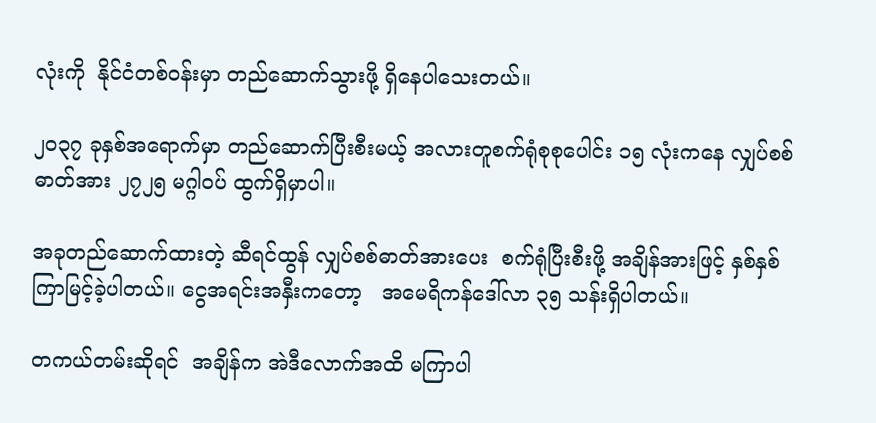လုံးကို  နိုင်ငံတစ်ဝန်းမှာ တည်ဆောက်သွားဖို့ ရှိနေပါသေးတယ်။

၂ဝ၃၇ ခုနှစ်အရောက်မှာ တည်ဆောက်ပြီးစီးမယ့် အလားတူစက်ရုံစုစုပေါင်း ၁၅ လုံးကနေ လျှပ်စစ်ဓာတ်အား ၂၇၂၅ မဂ္ဂါဝပ် ထွက်ရှိမှာပါ။

အခုတည်ဆောက်ထားတဲ့ ဆီရင်ထွန် လျှပ်စစ်ဓာတ်အားပေး  စက်ရုံပြီးစီးဖို့ အချိန်အားဖြင့် နှစ်နှစ်ကြာမြင့်ခဲ့ပါတယ်။ ငွေအရင်းအနှီးကတော့   အမေရိကန်ဒေါ်လာ ၃၅ သန်းရှိပါတယ်။

တကယ်တမ်းဆိုရင်  အချိန်က အဲဒီလောက်အထိ မကြာပါ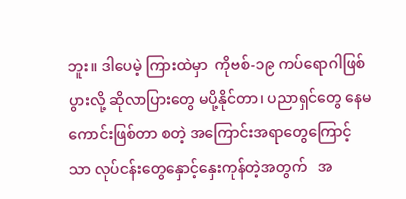ဘူး။ ဒါပေမဲ့ ကြားထဲမှာ  ကိုဗစ်-၁၉ ကပ်ရောဂါဖြစ်ပွားလို့ ဆိုလာပြားတွေ မပို့နိုင်တာ၊ ပညာရှင်တွေ နေမကောင်းဖြစ်တာ စတဲ့ အကြောင်းအရာတွေကြောင့်သာ လုပ်ငန်းတွေနှောင့်နှေးကုန်တဲ့အတွက်   အ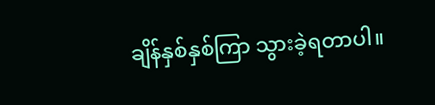ချိန်နှစ်နှစ်ကြာ သွားခဲ့ရတာပါ။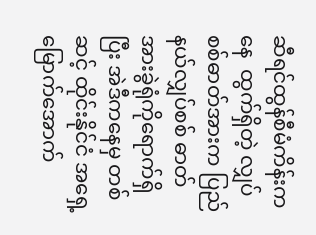ဆီရင်ထွန်စီမံကိန်းကနေ  ထွက်ရှိတဲ့ လျှပ်စစ်ဓာတ်အားက ပြည်နယ်လျှပ်စစ် ဓာတ်အားခွဲရုံကိုရောက်ရှိပြီး အဲဒီကနေမှ တစ်ဆင့် ထိုင်းနိုင်ငံ အရှေ့မြောက်အောက်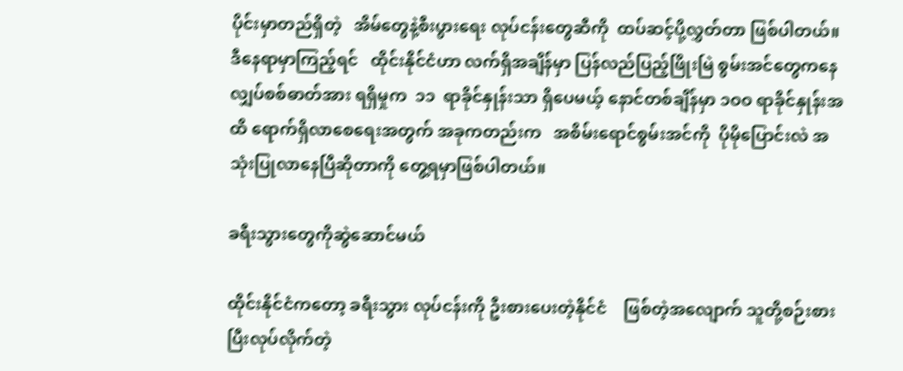ပိုင်းမှာတည်ရှိတဲ့   အိမ်တွေနဲ့စီးပွားရေး လုပ်ငန်းတွေဆီကို  ထပ်ဆင့်ပို့လွှတ်တာ ဖြစ်ပါတယ်။ ဒီနေရာမှာကြည့်ရင်   ထိုင်းနိုင်ငံဟာ လက်ရှိအချိန်မှာ ပြန်လည်ပြည့်ဖြိုးမြဲ စွမ်းအင်တွေကနေ  လျှပ်စစ်ဓာတ်အား ရရှိမှုက  ၁၁  ရာခိုင်နှုန်းသာ ရှိပေမယ့် နောင်တစ်ချိန်မှာ ၁ဝဝ ရာခိုင်နှုန်းအထိ ရောက်ရှိလာစေရေးအတွက် အခုကတည်းက   အစိမ်းရောင်စွမ်းအင်ကို  ပိုမိုပြောင်းလဲ အသုံးပြုလာနေပြီဆိုတာကို တွေ့ရမှာဖြစ်ပါတယ်။

ခရီးသွားတွေကိုဆွဲဆောင်မယ်

ထိုင်းနိုင်ငံကတော့ ခရီးသွား လုပ်ငန်းကို ဦးစားပေးတဲ့နိုင်ငံ    ဖြစ်တဲ့အလျောက် သူတို့စဉ်းစားပြီးလုပ်လိုက်တဲ့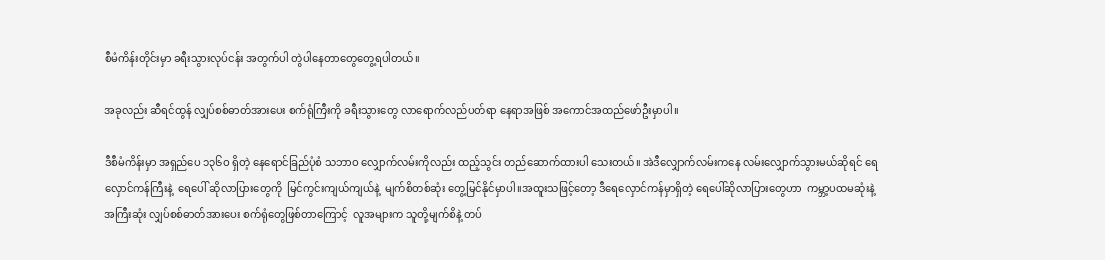စီမံကိန်းတိုင်းမှာ ခရီးသွားလုပ်ငန်း အတွက်ပါ တွဲပါနေတာတွေတွေ့ရပါတယ်။

အခုလည်း ဆီရင်ထွန် လျှပ်စစ်ဓာတ်အားပေး စက်ရုံကြီးကို ခရီးသွားတွေ လာရောက်လည်ပတ်ရာ နေရာအဖြစ် အကောင်အထည်ဖော်ဦးမှာပါ။

ဒီစီမံကိန်းမှာ အရှည်ပေ ၁၃၆ဝ ရှိတဲ့ နေရောင်ခြည်ပုံစံ သဘာဝ လျှောက်လမ်းကိုလည်း ထည့်သွင်း တည်ဆောက်ထားပါ သေးတယ်။ အဲဒီလျှောက်လမ်းကနေ လမ်းလျှောက်သွားမယ်ဆိုရင် ရေလှောင်ကန်ကြီးနဲ့  ရေပေါ် ဆိုလာပြားတွေကို  မြင်ကွင်းကျယ်ကျယ်နဲ့  မျက်စိတစ်ဆုံး တွေ့မြင်နိုင်မှာပါ။အထူးသဖြင့်တော့ ဒီရေလှောင်ကန်မှာရှိတဲ့ ရေပေါ်ဆိုလာပြားတွေဟာ  ကမ္ဘာ့ပထမဆုံးနဲ့ အကြီးဆုံး လျှပ်စစ်ဓာတ်အားပေး စက်ရုံတွေဖြစ်တာကြောင့်  လူအများက သူတို့မျက်စိနဲ့ တပ်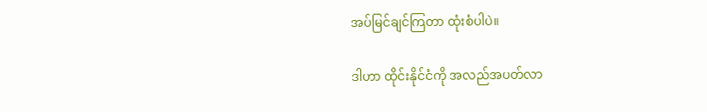အပ်မြင်ချင်ကြတာ ထုံးစံပါပဲ။

ဒါဟာ ထိုင်းနိုင်ငံကို အလည်အပတ်လာ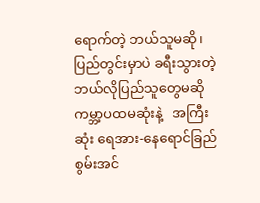ရောက်တဲ့ ဘယ်သူမဆို၊   ပြည်တွင်းမှာပဲ ခရီးသွားတဲ့ ဘယ်လိုပြည်သူတွေမဆို ကမ္ဘာ့ပထမဆုံးနဲ့   အကြီးဆုံး ရေအား-နေရောင်ခြည်စွမ်းအင်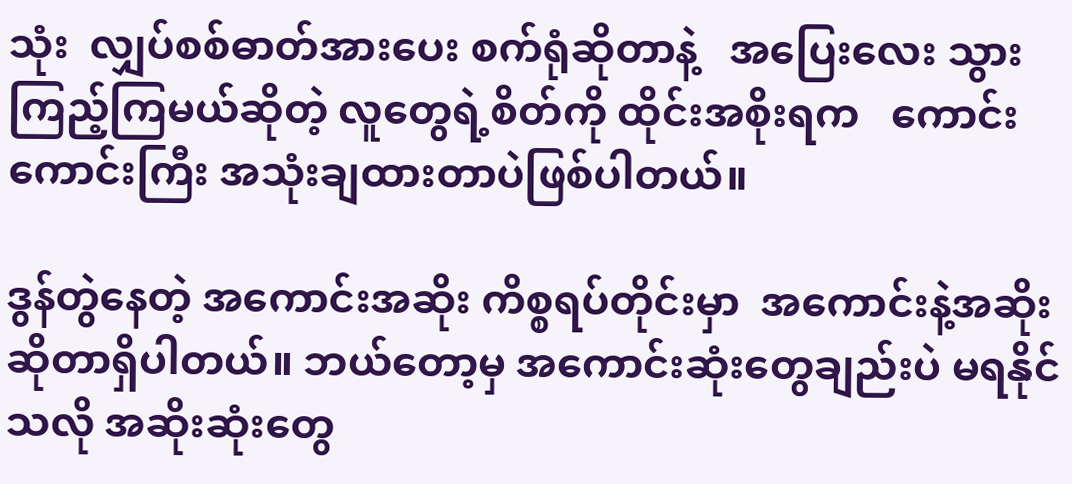သုံး  လျှပ်စစ်ဓာတ်အားပေး စက်ရုံဆိုတာနဲ့   အပြေးလေး သွားကြည့်ကြမယ်ဆိုတဲ့ လူတွေရဲ့စိတ်ကို ထိုင်းအစိုးရက   ကောင်းကောင်းကြီး အသုံးချထားတာပဲဖြစ်ပါတယ်။

ဒွန်တွဲနေတဲ့ အကောင်းအဆိုး ကိစ္စရပ်တိုင်းမှာ  အကောင်းနဲ့အဆိုး ဆိုတာရှိပါတယ်။ ဘယ်တော့မှ အကောင်းဆုံးတွေချည်းပဲ မရနိုင်သလို အဆိုးဆုံးတွေ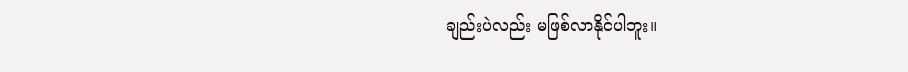ချည်းပဲလည်း မဖြစ်လာနိုင်ပါဘူး။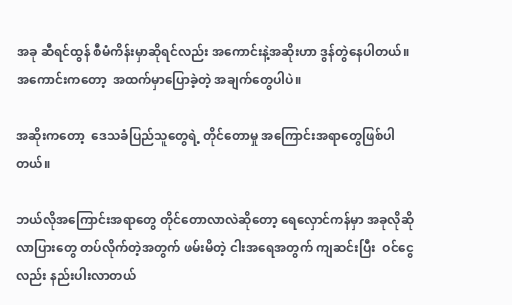အခု ဆီရင်ထွန် စီမံကိန်းမှာဆိုရင်လည်း အကောင်းနဲ့အဆိုးဟာ ဒွန်တွဲနေပါတယ်။ အကောင်းကတော့  အထက်မှာပြောခဲ့တဲ့ အချက်တွေပါပဲ။

အဆိုးကတော့  ဒေသခံပြည်သူတွေရဲ့ တိုင်တောမှု အကြောင်းအရာတွေဖြစ်ပါတယ်။

ဘယ်လိုအကြောင်းအရာတွေ တိုင်တောလာလဲဆိုတော့ ရေလှောင်ကန်မှာ အခုလိုဆိုလာပြားတွေ တပ်လိုက်တဲ့အတွက် ဖမ်းမိတဲ့ ငါးအရေအတွက် ကျဆင်းပြီး  ဝင်ငွေလည်း နည်းပါးလာတယ်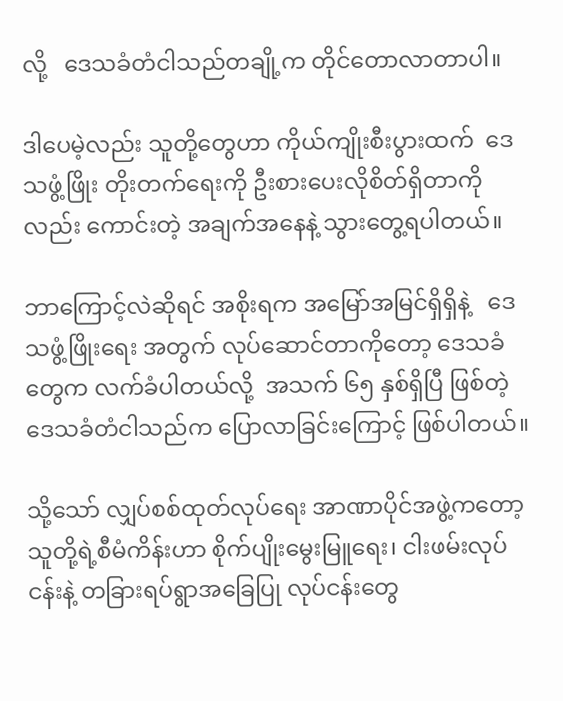လို့   ဒေသခံတံငါသည်တချို့က တိုင်တောလာတာပါ။

ဒါပေမဲ့လည်း သူတို့တွေဟာ ကိုယ်ကျိုးစီးပွားထက်  ဒေသဖွံ့ဖြိုး တိုးတက်ရေးကို ဦးစားပေးလိုစိတ်ရှိတာကိုလည်း ကောင်းတဲ့ အချက်အနေနဲ့ သွားတွေ့ရပါတယ်။

ဘာကြောင့်လဲဆိုရင် အစိုးရက အမြော်အမြင်ရှိရှိနဲ့   ဒေသဖွံ့ဖြိုးရေး အတွက် လုပ်ဆောင်တာကိုတော့ ဒေသခံတွေက လက်ခံပါတယ်လို့  အသက် ၆၅ နှစ်ရှိပြီ ဖြစ်တဲ့ ဒေသခံတံငါသည်က ပြောလာခြင်းကြောင့် ဖြစ်ပါတယ်။

သို့သော် လျှပ်စစ်ထုတ်လုပ်ရေး အာဏာပိုင်အဖွဲ့ကတော့  သူတို့ရဲ့စီမံကိန်းဟာ စိုက်ပျိုးမွေးမြူရေး၊ ငါးဖမ်းလုပ်ငန်းနဲ့ တခြားရပ်ရွာအခြေပြု လုပ်ငန်းတွေ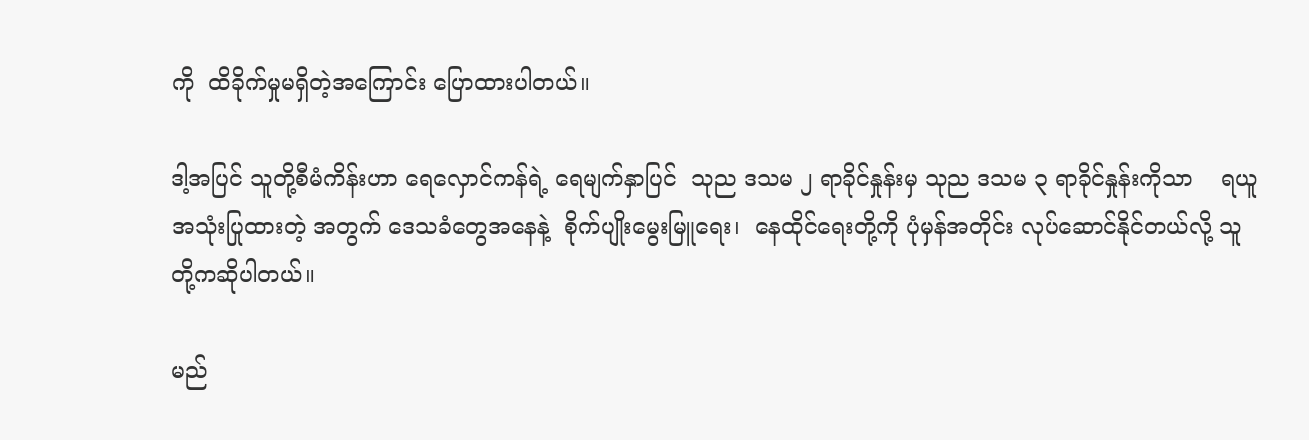ကို  ထိခိုက်မှုမရှိတဲ့အကြောင်း ပြောထားပါတယ်။

ဒါ့အပြင် သူတို့စီမံကိန်းဟာ ရေလှောင်ကန်ရဲ့ ရေမျက်နှာပြင်  သုည ဒသမ ၂ ရာခိုင်နှုန်းမှ သုည ဒသမ ၃ ရာခိုင်နှုန်းကိုသာ    ရယူအသုံးပြုထားတဲ့ အတွက် ဒေသခံတွေအနေနဲ့  စိုက်ပျိုးမွေးမြူရေး၊  နေထိုင်ရေးတို့ကို ပုံမှန်အတိုင်း လုပ်ဆောင်နိုင်တယ်လို့ သူတို့ကဆိုပါတယ်။

မည်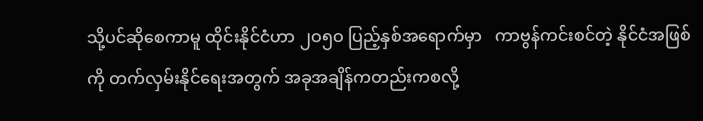သို့ပင်ဆိုစေကာမူ ထိုင်းနိုင်ငံဟာ ၂ဝ၅ဝ ပြည့်နှစ်အရောက်မှာ   ကာဗွန်ကင်းစင်တဲ့ နိုင်ငံအဖြစ်ကို တက်လှမ်းနိုင်ရေးအတွက် အခုအချိန်ကတည်းကစလို့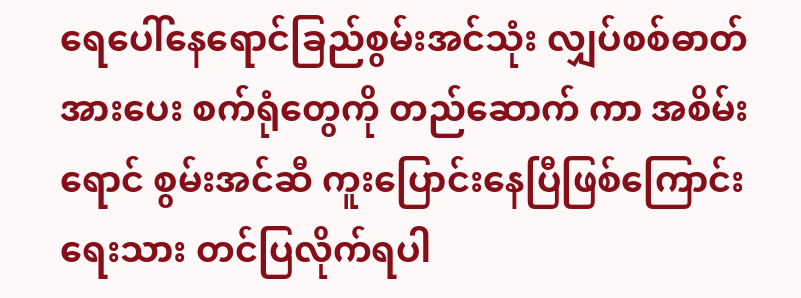ရေပေါ်နေရောင်ခြည်စွမ်းအင်သုံး လျှပ်စစ်ဓာတ်အားပေး စက်ရုံတွေကို တည်ဆောက် ကာ အစိမ်းရောင် စွမ်းအင်ဆီ ကူးပြောင်းနေပြီဖြစ်ကြောင်း   ရေးသား တင်ပြလိုက်ရပါ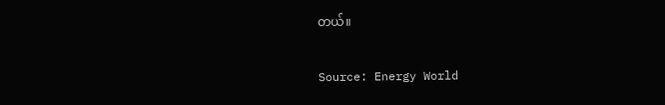တယ်။

Source: Energy World